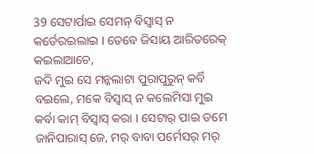39 ସେଟାର୍ପାଇ ସେମନ୍ ବିସ୍ବାସ୍ ନ କର୍ତେରଇଲାଇ । ତେବେ ଜିସାୟ ଆରିତରେକ୍ କଇଲାଆଚେ,
ଜଦି ମୁଇ ସେ ମନ୍କଲାଟା ପୁରାପୁରୁନ୍ କର୍ବି ବଇଲେ, ମକେ ବିସ୍ବାସ୍ ନ କଲେମିସା ମୁଇ କର୍ବା କାମ୍ ବିସ୍ବାସ୍ କରା । ସେଟାର୍ ପାଇ ତମେ ଜାନିପାରାସ୍ ଜେ, ମର୍ ବାବା ପର୍ମେସର୍ ମର୍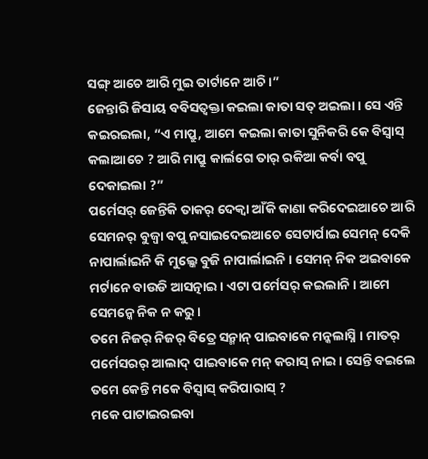ସଙ୍ଗ୍ ଆଚେ ଆରି ମୁଇ ତାର୍ଟାନେ ଆଚି ।”
ଜେନ୍ତାରି ଜିସାୟ ବବିସତ୍ବକ୍ତା କଇଲା କାତା ସତ୍ ଅଇଲା । ସେ ଏନ୍ତି କଇରଇଲା, “ଏ ମାପ୍ରୁ, ଆମେ କଇଲା କାତା ସୁନିକରି କେ ବିସ୍ବାସ୍ କଲାଆଚେ ? ଆରି ମାପ୍ରୁ କାର୍ଲଗେ ତାର୍ ରକିଆ କର୍ବା ବପୁ ଦେକାଇଲା ?”
ପର୍ମେସର୍ ଜେନ୍ତିକି ତାକର୍ ଦେକ୍ବା ଆଁକି କାଣା କରିଦେଇଆଚେ ଆରି ସେମନର୍ ବୁଜ୍ବା ବପୁ ନସାଇଦେଇଆଚେ ସେଟାର୍ପାଇ ସେମନ୍ ଦେକି ନାପାର୍ଲାଇନି କି ମୁଲ୍କେ ବୁଜି ନାପାର୍ଲାଇନି । ସେମନ୍ ନିକ ଅଇବାକେ ମର୍ଟାନେ ବାଉଡି ଆସତ୍ନାଇ । ଏଟା ପର୍ମେସର୍ କଇଲାନି । ଆମେ ସେମନ୍କେ ନିକ ନ କରୁ ।
ତମେ ନିଜର୍ ନିଜର୍ ବିତ୍ରେ ସନ୍ମାନ୍ ପାଇବାକେ ମନ୍କଲାସ୍ନି । ମାତର୍ ପର୍ମେସରର୍ ଆଲାଦ୍ ପାଇବାକେ ମନ୍ କରାସ୍ ନାଇ । ସେନ୍ତି ବଇଲେ ତମେ କେନ୍ତି ମକେ ବିସ୍ବାସ୍ କରିପାରାସ୍ ?
ମକେ ପାଟାଇରଇବା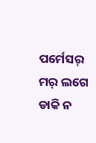ପର୍ମେସର୍ ମର୍ ଲଗେ ଡାକି ନ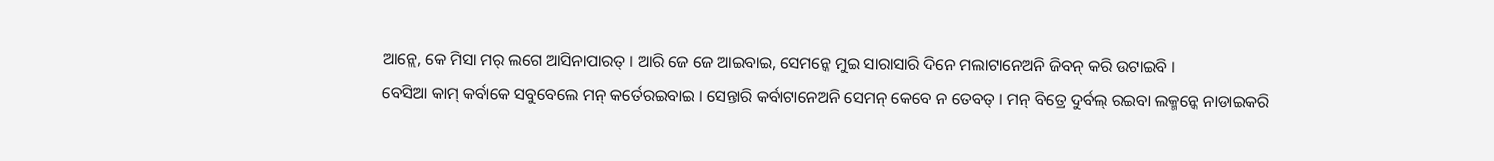ଆନ୍ଲେ, କେ ମିସା ମର୍ ଲଗେ ଆସିନାପାରତ୍ । ଆରି ଜେ ଜେ ଆଇବାଇ, ସେମନ୍କେ ମୁଇ ସାରାସାରି ଦିନେ ମଲାଟାନେଅନି ଜିବନ୍ କରି ଉଟାଇବି ।
ବେସିଆ କାମ୍ କର୍ବାକେ ସବୁବେଲେ ମନ୍ କର୍ତେରଇବାଇ । ସେନ୍ତାରି କର୍ବାଟାନେଅନି ସେମନ୍ କେବେ ନ ତେବତ୍ । ମନ୍ ବିତ୍ରେ ଦୁର୍ବଲ୍ ରଇବା ଲକ୍ମନ୍କେ ନାଡାଇକରି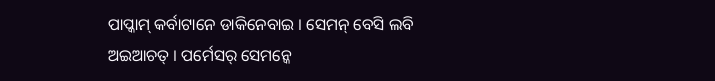ପାପ୍କାମ୍ କର୍ବାଟାନେ ଡାକିନେବାଇ । ସେମନ୍ ବେସି ଲବି ଅଇଆଚତ୍ । ପର୍ମେସର୍ ସେମନ୍କେ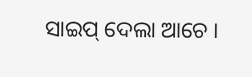ସାଇପ୍ ଦେଲା ଆଚେ ।